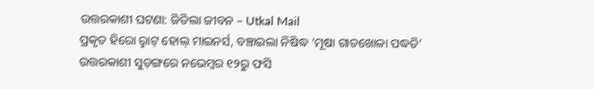ଉତ୍ତରକାଶୀ ଘଟଣା: ଜିତିଲା ଜୀବନ – Utkal Mail
ପ୍ରକୃତ ହିରୋ ରୢାଟ୍ ହୋଲ୍ ମାଇନର୍ସ, ବଞ୍ଚାଇଲା ନିଷିଦ୍ଧ ‘ମୂଷା ଗାତଖୋଳା ପଦ୍ଧତି’
ଉତ୍ତରକାଶୀ ସୁଡ଼ଙ୍ଗରେ ନଭେମ୍ବର ୧୨ରୁ ଫସି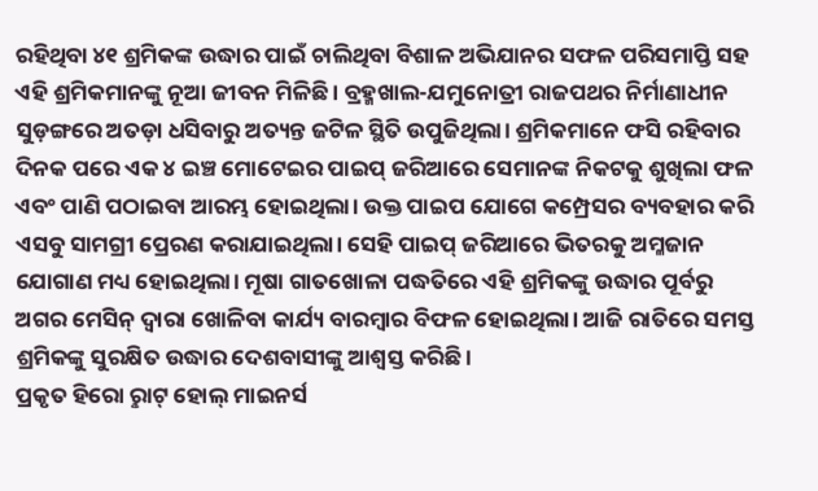ରହିଥିବା ୪୧ ଶ୍ରମିକଙ୍କ ଉଦ୍ଧାର ପାଇଁ ଚାଲିଥିବା ବିଶାଳ ଅଭିଯାନର ସଫଳ ପରିସମାପ୍ତି ସହ ଏହି ଶ୍ରମିକମାନଙ୍କୁ ନୂଆ ଜୀବନ ମିଳିଛି। ବ୍ରହ୍ମଖାଲ-ଯମୁନୋତ୍ରୀ ରାଜପଥର ନିର୍ମାଣାଧୀନ ସୁଡ଼ଙ୍ଗରେ ଅତଡ଼ା ଧସିବାରୁ ଅତ୍ୟନ୍ତ ଜଟିଳ ସ୍ଥିତି ଉପୁଜିଥିଲା। ଶ୍ରମିକମାନେ ଫସି ରହିବାର ଦିନକ ପରେ ଏକ ୪ ଇଞ୍ଚ ମୋଟେଇର ପାଇପ୍ ଜରିଆରେ ସେମାନଙ୍କ ନିକଟକୁ ଶୁଖିଲା ଫଳ ଏବଂ ପାଣି ପଠାଇବା ଆରମ୍ଭ ହୋଇଥିଲା। ଉକ୍ତ ପାଇପ ଯୋଗେ କମ୍ପ୍ରେସର ବ୍ୟବହାର କରି ଏସବୁ ସାମଗ୍ରୀ ପ୍ରେରଣ କରାଯାଇଥିଲା। ସେହି ପାଇପ୍ ଜରିଆରେ ଭିତରକୁ ଅମ୍ଳଜାନ ଯୋଗାଣ ମଧ୍ୟ ହୋଇଥିଲା। ମୂଷା ଗାତଖୋଳା ପଦ୍ଧତିରେ ଏହି ଶ୍ରମିକଙ୍କୁ ଉଦ୍ଧାର ପୂର୍ବରୁ ଅଗର ମେସିନ୍ ଦ୍ବାରା ଖୋଳିବା କାର୍ଯ୍ୟ ବାରମ୍ବାର ବିଫଳ ହୋଇଥିଲା। ଆଜି ରାତିରେ ସମସ୍ତ ଶ୍ରମିକଙ୍କୁ ସୁରକ୍ଷିତ ଉଦ୍ଧାର ଦେଶବାସୀଙ୍କୁ ଆଶ୍ବସ୍ତ କରିଛି।
ପ୍ରକୃତ ହିରୋ ରୢାଟ୍ ହୋଲ୍ ମାଇନର୍ସ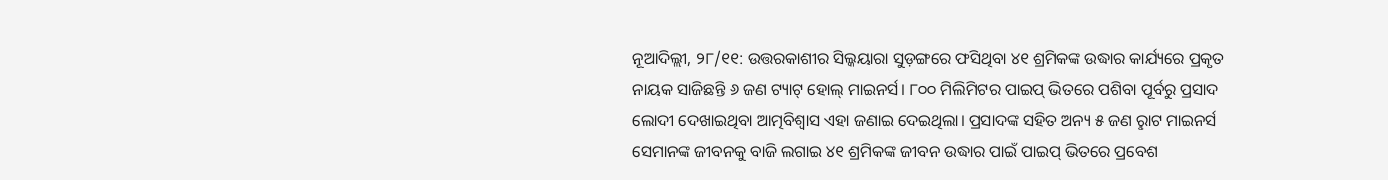ନୂଆଦିଲ୍ଲୀ, ୨୮/୧୧: ଉତ୍ତରକାଶୀର ସିଲ୍କୟାରା ସୁଡ଼ଙ୍ଗରେ ଫସିଥିବା ୪୧ ଶ୍ରମିକଙ୍କ ଉଦ୍ଧାର କାର୍ଯ୍ୟରେ ପ୍ରକୃତ ନାୟକ ସାଜିଛନ୍ତି ୬ ଜଣ ଟ୍ୟାଟ୍ ହୋଲ୍ ମାଇନର୍ସ। ୮୦୦ ମିଲିମିଟର ପାଇପ୍ ଭିତରେ ପଶିବା ପୂର୍ବରୁ ପ୍ରସାଦ ଲୋଦୀ ଦେଖାଇଥିବା ଆତ୍ମବିଶ୍ବାସ ଏହା ଜଣାଇ ଦେଇଥିଲା। ପ୍ରସାଦଙ୍କ ସହିତ ଅନ୍ୟ ୫ ଜଣ ରୢାଟ ମାଇନର୍ସ ସେମାନଙ୍କ ଜୀବନକୁ ବାଜି ଲଗାଇ ୪୧ ଶ୍ରମିକଙ୍କ ଜୀବନ ଉଦ୍ଧାର ପାଇଁ ପାଇପ୍ ଭିତରେ ପ୍ରବେଶ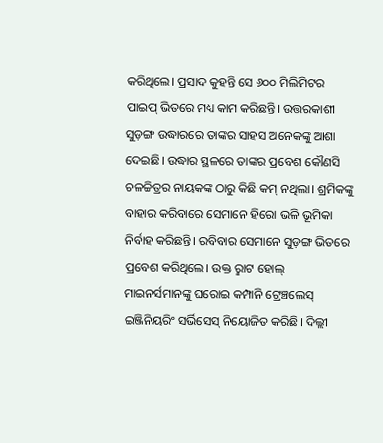କରିଥିଲେ। ପ୍ରସାଦ କୁହନ୍ତି ସେ ୬୦୦ ମିଲିମିଟର ପାଇପ୍ ଭିତରେ ମଧ୍ୟ କାମ କରିଛନ୍ତି। ଉତ୍ତରକାଶୀ ସୁଡ଼ଙ୍ଗ ଉଦ୍ଧାରରେ ତାଙ୍କର ସାହସ ଅନେକଙ୍କୁ ଆଶା ଦେଇଛି। ଉଦ୍ଧାର ସ୍ଥଳରେ ତାଙ୍କର ପ୍ରବେଶ କୌଣସି ଚଳଚ୍ଚିତ୍ରର ନାୟକଙ୍କ ଠାରୁ କିଛି କମ୍ ନଥିଲା। ଶ୍ରମିକଙ୍କୁ ବାହାର କରିବାରେ ସେମାନେ ହିରୋ ଭଳି ଭୂମିକା ନିର୍ବାହ କରିଛନ୍ତି। ରବିବାର ସେମାନେ ସୁଡ଼ଙ୍ଗ ଭିତରେ ପ୍ରବେଶ କରିଥିଲେ। ଉକ୍ତ ରୢାଟ ହୋଲ୍ ମାଇନର୍ସମାନଙ୍କୁ ଘରୋଇ କମ୍ପାନି ଟ୍ରେଞ୍ଚଲେସ୍ ଇଞ୍ଜିନିୟରିଂ ସର୍ଭିସେସ୍ ନିୟୋଜିତ କରିଛି। ଦିଲ୍ଲୀ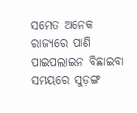ସମେତ ଅନେକ ରାଜ୍ୟରେ ପାଣି ପାଇପଲାଇନ ବିଛାଇବା ସମୟରେ ସୁଡ଼ଙ୍ଗ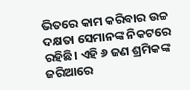ଭିତରେ କାମ କରିବାର ଉଚ୍ଚ ଦକ୍ଷତା ସେମାନଙ୍କ ନିକଟରେ ରହିଛି। ଏହି ୬ ଜଣ ଶ୍ରମିକଙ୍କ ଜରିଆରେ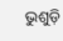ଭୁଶୁଡ଼ି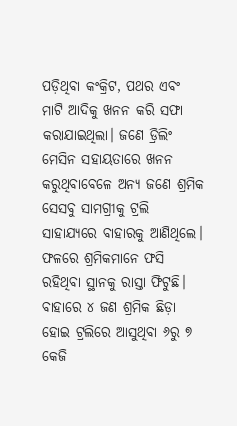ପଡ଼ିଥିବା କଂକ୍ରିଟ, ପଥର ଏବଂ ମାଟି ଆଦିକୁ ଖନନ କରି ସଫା କରାଯାଇଥିଲା। ଜଣେ ଡ୍ରିଲିଂ ମେସିନ ସହାୟତାରେ ଖନନ କରୁଥିବାବେଳେ ଅନ୍ୟ ଜଣେ ଶ୍ରମିକ ସେସବୁ ସାମଗ୍ରୀକୁ ଟ୍ରଲି ସାହାଯ୍ୟରେ ବାହାରକୁ ଆଣିଥିଲେ। ଫଳରେ ଶ୍ରମିକମାନେ ଫସି ରହିଥିବା ସ୍ଥାନକୁ ରାସ୍ତା ଫିଟୁଛି। ବାହାରେ ୪ ଜଣ ଶ୍ରମିକ ଛିଡ଼ା ହୋଇ ଟ୍ରଲିରେ ଆସୁଥିବା ୬ରୁ ୭ କେଜି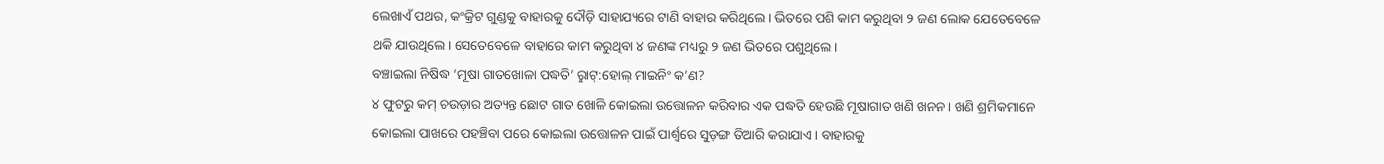ଲେଖାଏଁ ପଥର, କଂକ୍ରିଟ ଗୁଣ୍ଡକୁ ବାହାରକୁ ଦୌଡ଼ି ସାହାଯ୍ୟରେ ଟାଣି ବାହାର କରିଥିଲେ। ଭିତରେ ପଶି କାମ କରୁଥିବା ୨ ଜଣ ଲୋକ ଯେତେବେଳେ ଥକି ଯାଉଥିଲେ। ସେତେବେଳେ ବାହାରେ କାମ କରୁଥିବା ୪ ଜଣଙ୍କ ମଧ୍ୟରୁ ୨ ଜଣ ଭିତରେ ପଶୁଥିଲେ।
ବଞ୍ଚାଇଲା ନିଷିଦ୍ଧ ‘ମୂଷା ଗାତଖୋଳା ପଦ୍ଧତି’ ରୢାଟ୍:ହୋଲ୍ ମାଇନିଂ କ’ଣ?
୪ ଫୁଟରୁ କମ୍ ଚଉଡ଼ାର ଅତ୍ୟନ୍ତ ଛୋଟ ଗାତ ଖୋଳି କୋଇଲା ଉତ୍ତୋଳନ କରିବାର ଏକ ପଦ୍ଧତି ହେଉଛି ମୂଷାଗାତ ଖଣି ଖନନ। ଖଣି ଶ୍ରମିକମାନେ କୋଇଲା ପାଖରେ ପହଞ୍ଚିବା ପରେ କୋଇଲା ଉତ୍ତୋଳନ ପାଇଁ ପାର୍ଶ୍ୱରେ ସୁଡ଼ଙ୍ଗ ତିଆରି କରାଯାଏ। ବାହାରକୁ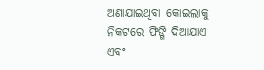ଅଣାଯାଇଥିବା କୋଇଲାକୁ ନିକଟରେ ଫିଙ୍ଗି ଦିଆଯାଏ ଏବଂ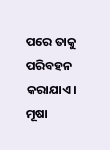ପରେ ତାକୁ ପରିବହନ କରାଯାଏ। ମୂଷା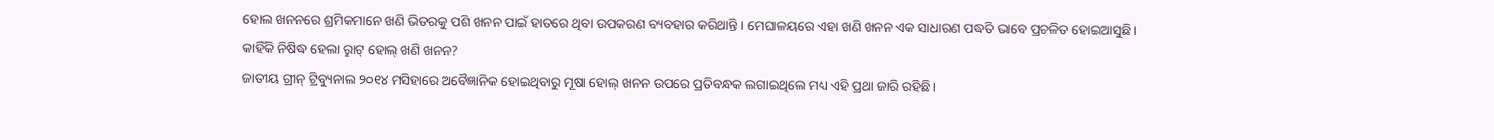ହୋଲ ଖନନରେ ଶ୍ରମିକମାନେ ଖଣି ଭିତରକୁ ପଶି ଖନନ ପାଇଁ ହାତରେ ଥିବା ଉପକରଣ ବ୍ୟବହାର କରିଥାନ୍ତି। ମେଘାଳୟରେ ଏହା ଖଣି ଖନନ ଏକ ସାଧାରଣ ପଦ୍ଧତି ଭାବେ ପ୍ରଚଳିତ ହୋଇଆସୁଛି।
କାହିଁକି ନିଷିଦ୍ଧ ହେଲା ରୢାଟ୍ ହୋଲ୍ ଖଣି ଖନନ?
ଜାତୀୟ ଗ୍ରୀନ୍ ଟ୍ରିବ୍ୟୁନାଲ ୨୦୧୪ ମସିହାରେ ଅବୈଜ୍ଞାନିକ ହୋଇଥିବାରୁ ମୂଷା ହୋଲ୍ ଖନନ ଉପରେ ପ୍ରତିବନ୍ଧକ ଲଗାଇଥିଲେ ମଧ୍ୟ ଏହି ପ୍ରଥା ଜାରି ରହିଛି।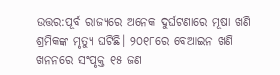ଉତ୍ତର:ପୂର୍ବ ରାଜ୍ୟରେ ଅନେକ ଦୁର୍ଘଟଣାରେ ମୂଷା ଖଣି ଶ୍ରମିକଙ୍କ ମୃତ୍ୟୁ ଘଟିଛି। ୨୦୧୮ରେ ବେଆଇନ ଖଣି ଖନନରେ ସଂପୃକ୍ତ ୧୫ ଜଣ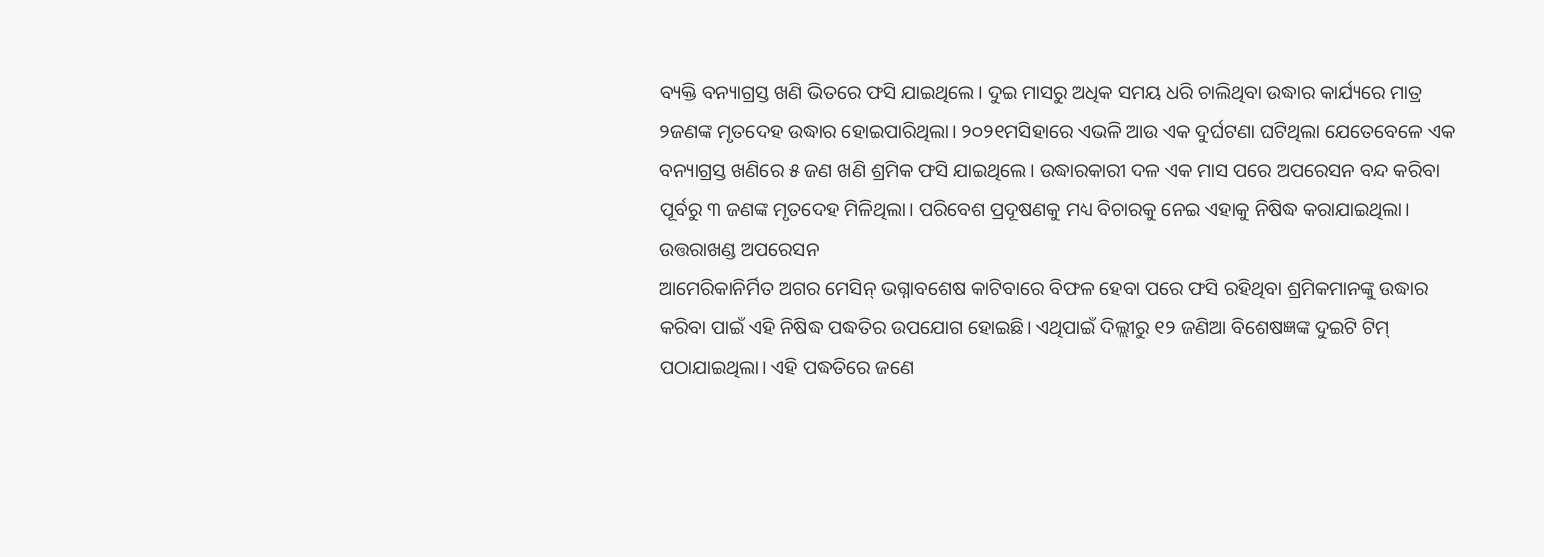ବ୍ୟକ୍ତି ବନ୍ୟାଗ୍ରସ୍ତ ଖଣି ଭିତରେ ଫସି ଯାଇଥିଲେ। ଦୁଇ ମାସରୁ ଅଧିକ ସମୟ ଧରି ଚାଲିଥିବା ଉଦ୍ଧାର କାର୍ଯ୍ୟରେ ମାତ୍ର ୨ଜଣଙ୍କ ମୃତଦେହ ଉଦ୍ଧାର ହୋଇପାରିଥିଲା। ୨୦୨୧ମସିହାରେ ଏଭଳି ଆଉ ଏକ ଦୁର୍ଘଟଣା ଘଟିଥିଲା ଯେତେବେଳେ ଏକ ବନ୍ୟାଗ୍ରସ୍ତ ଖଣିରେ ୫ ଜଣ ଖଣି ଶ୍ରମିକ ଫସି ଯାଇଥିଲେ। ଉଦ୍ଧାରକାରୀ ଦଳ ଏକ ମାସ ପରେ ଅପରେସନ ବନ୍ଦ କରିବା ପୂର୍ବରୁ ୩ ଜଣଙ୍କ ମୃତଦେହ ମିଳିଥିଲା। ପରିବେଶ ପ୍ରଦୂଷଣକୁ ମଧ୍ୟ ବିଚାରକୁ ନେଇ ଏହାକୁ ନିଷିଦ୍ଧ କରାଯାଇଥିଲା।
ଉତ୍ତରାଖଣ୍ଡ ଅପରେସନ
ଆମେରିକାନିର୍ମିତ ଅଗର ମେସିନ୍ ଭଗ୍ନାବଶେଷ କାଟିବାରେ ବିଫଳ ହେବା ପରେ ଫସି ରହିଥିବା ଶ୍ରମିକମାନଙ୍କୁ ଉଦ୍ଧାର କରିବା ପାଇଁ ଏହି ନିଷିଦ୍ଧ ପଦ୍ଧତିର ଉପଯୋଗ ହୋଇଛି। ଏଥିପାଇଁ ଦିଲ୍ଲୀରୁ ୧୨ ଜଣିଆ ବିଶେଷଜ୍ଞଙ୍କ ଦୁଇଟି ଟିମ୍ ପଠାଯାଇଥିଲା। ଏହି ପଦ୍ଧତିରେ ଜଣେ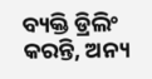ବ୍ୟକ୍ତି ଡ୍ରିଲିଂ କରନ୍ତି, ଅନ୍ୟ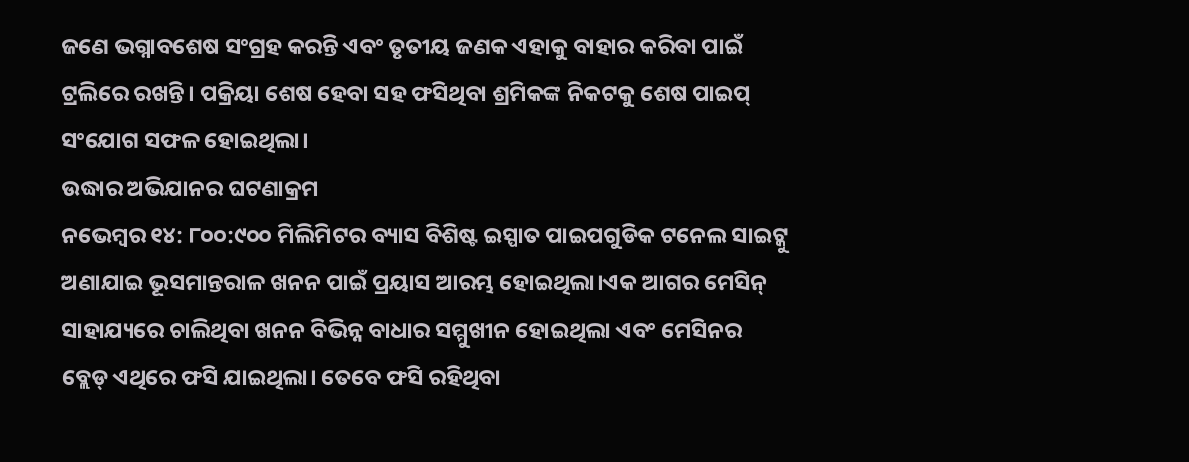ଜଣେ ଭଗ୍ନାବଶେଷ ସଂଗ୍ରହ କରନ୍ତି ଏବଂ ତୃତୀୟ ଜଣକ ଏହାକୁ ବାହାର କରିବା ପାଇଁ ଟ୍ରଲିରେ ରଖନ୍ତି। ପକ୍ରିୟା ଶେଷ ହେବା ସହ ଫସିଥିବା ଶ୍ରମିକଙ୍କ ନିକଟକୁ ଶେଷ ପାଇପ୍ ସଂଯୋଗ ସଫଳ ହୋଇଥିଲା।
ଉଦ୍ଧାର ଅଭିଯାନର ଘଟଣାକ୍ରମ
ନଭେମ୍ବର ୧୪: ୮୦୦:୯୦୦ ମିଲିମିଟର ବ୍ୟାସ ବିଶିଷ୍ଟ ଇସ୍ପାତ ପାଇପଗୁଡିକ ଟନେଲ ସାଇଟ୍କୁ ଅଣାଯାଇ ଭୂସମାନ୍ତରାଳ ଖନନ ପାଇଁ ପ୍ରୟାସ ଆରମ୍ଭ ହୋଇଥିଲା।ଏକ ଆଗର ମେସିନ୍ ସାହାଯ୍ୟରେ ଚାଲିଥିବା ଖନନ ବିଭିନ୍ନ ବାଧାର ସମ୍ମୁଖୀନ ହୋଇଥିଲା ଏବଂ ମେସିନର ବ୍ଲେଡ୍ ଏଥିରେ ଫସି ଯାଇଥିଲା। ତେବେ ଫସି ରହିଥିବା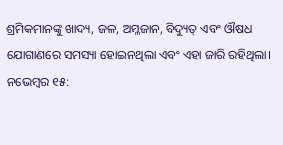ଶ୍ରମିକମାନଙ୍କୁ ଖାଦ୍ୟ, ଜଳ, ଅମ୍ଳଜାନ, ବିଦ୍ୟୁତ୍ ଏବଂ ଔଷଧ ଯୋଗାଣରେ ସମସ୍ୟା ହୋଇନଥିଲା ଏବଂ ଏହା ଜାରି ରହିଥିଲା।
ନଭେମ୍ବର ୧୫: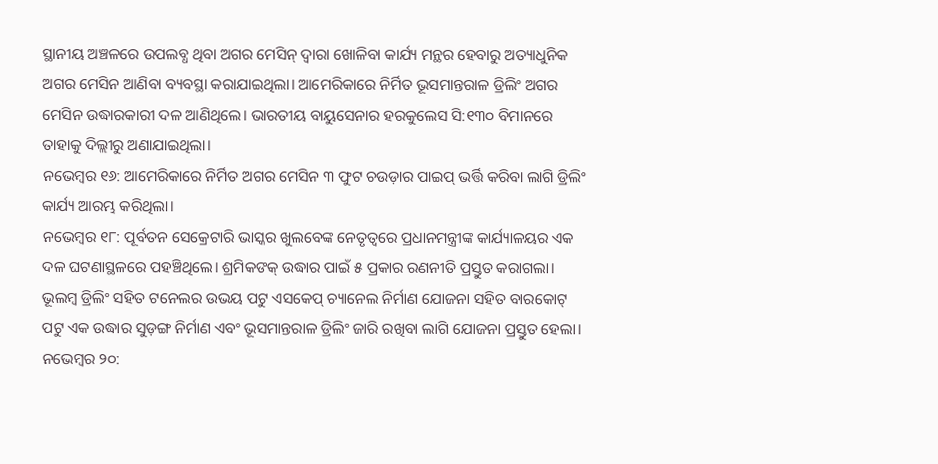ସ୍ଥାନୀୟ ଅଞ୍ଚଳରେ ଉପଲବ୍ଧ ଥିବା ଅଗର ମେସିନ୍ ଦ୍ବାରା ଖୋଳିବା କାର୍ଯ୍ୟ ମନ୍ଥର ହେବାରୁ ଅତ୍ୟାଧୁନିକ ଅଗର ମେସିନ ଆଣିବା ବ୍ୟବସ୍ଥା କରାଯାଇଥିଲା। ଆମେରିକାରେ ନିର୍ମିତ ଭୂସମାନ୍ତରାଳ ଡ୍ରିଲିଂ ଅଗର ମେସିନ ଉଦ୍ଧାରକାରୀ ଦଳ ଆଣିଥିଲେ। ଭାରତୀୟ ବାୟୁସେନାର ହରକୁଲେସ ସି:୧୩୦ ବିମାନରେ ତାହାକୁ ଦିଲ୍ଲୀରୁ ଅଣାଯାଇଥିଲା।
ନଭେମ୍ବର ୧୬: ଆମେରିକାରେ ନିର୍ମିତ ଅଗର ମେସିନ ୩ ଫୁଟ ଚଉଡ଼ାର ପାଇପ୍ ଭର୍ତ୍ତି କରିବା ଲାଗି ଡ୍ରିଲିଂ କାର୍ଯ୍ୟ ଆରମ୍ଭ କରିଥିଲା।
ନଭେମ୍ବର ୧୮: ପୂର୍ବତନ ସେକ୍ରେଟାରି ଭାସ୍କର ଖୁଲବେଙ୍କ ନେତୃତ୍ବରେ ପ୍ରଧାନମନ୍ତ୍ରୀଙ୍କ କାର୍ଯ୍ୟାଳୟର ଏକ ଦଳ ଘଟଣାସ୍ଥଳରେ ପହଞ୍ଚିଥିଲେ। ଶ୍ରମିକଙକ୍ ଉଦ୍ଧାର ପାଇଁ ୫ ପ୍ରକାର ରଣନୀତି ପ୍ରସ୍ତୁତ କରାଗଲା। ଭୂଲମ୍ବ ଡ୍ରିଲିଂ ସହିତ ଟନେଲର ଉଭୟ ପଟୁ ଏସକେପ୍ ଚ୍ୟାନେଲ ନିର୍ମାଣ ଯୋଜନା ସହିତ ବାରକୋଟ୍ ପଟୁ ଏକ ଉଦ୍ଧାର ସୁଡ଼ଙ୍ଗ ନିର୍ମାଣ ଏବଂ ଭୂସମାନ୍ତରାଳ ଡ୍ରିଲିଂ ଜାରି ରଖିବା ଲାଗି ଯୋଜନା ପ୍ରସ୍ତୁତ ହେଲା।
ନଭେମ୍ବର ୨୦: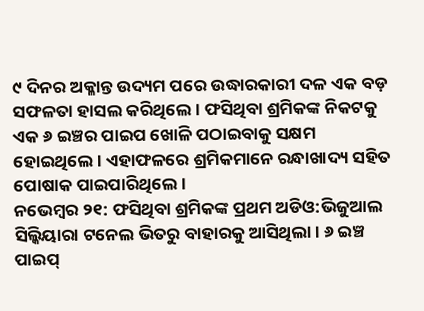୯ ଦିନର ଅକ୍ଳାନ୍ତ ଉଦ୍ୟମ ପରେ ଉଦ୍ଧାରକାରୀ ଦଳ ଏକ ବଡ଼ ସଫଳତା ହାସଲ କରିଥିଲେ। ଫସିଥିବା ଶ୍ରମିକଙ୍କ ନିକଟକୁ ଏକ ୬ ଇଞ୍ଚର ପାଇପ ଖୋଳି ପଠାଇବାକୁ ସକ୍ଷମ ହୋଇଥିଲେ। ଏହାଫଳରେ ଶ୍ରମିକମାନେ ରନ୍ଧାଖାଦ୍ୟ ସହିତ ପୋଷାକ ପାଇପାରିଥିଲେ।
ନଭେମ୍ବର ୨୧: ଫସିଥିବା ଶ୍ରମିକଙ୍କ ପ୍ରଥମ ଅଡିଓ:ଭିଜୁଆଲ ସିଲ୍କିୟାରା ଟନେଲ ଭିତରୁ ବାହାରକୁ ଆସିଥିଲା। ୬ ଇଞ୍ଚ ପାଇପ୍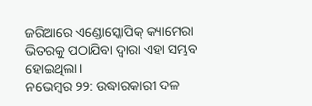ଜରିଆରେ ଏଣ୍ଡୋସ୍କୋପିକ୍ କ୍ୟାମେରା ଭିତରକୁ ପଠାଯିବା ଦ୍ବାରା ଏହା ସମ୍ଭବ ହୋଇଥିଲା।
ନଭେମ୍ବର ୨୨: ଉଦ୍ଧାରକାରୀ ଦଳ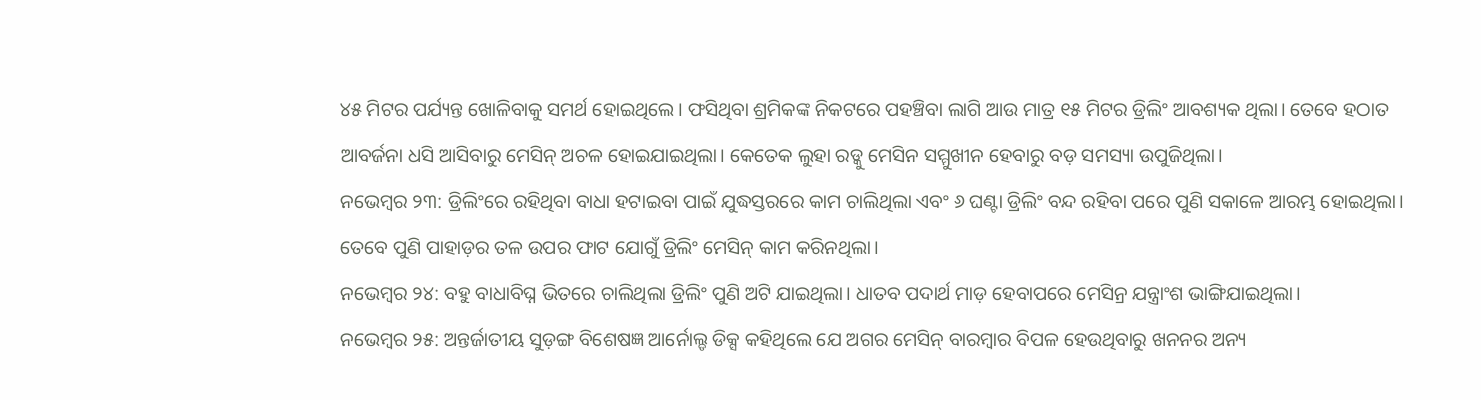୪୫ ମିଟର ପର୍ଯ୍ୟନ୍ତ ଖୋଳିବାକୁ ସମର୍ଥ ହୋଇଥିଲେ। ଫସିଥିବା ଶ୍ରମିକଙ୍କ ନିକଟରେ ପହଞ୍ଚିବା ଲାଗି ଆଉ ମାତ୍ର ୧୫ ମିଟର ଡ୍ରିଲିଂ ଆବଶ୍ୟକ ଥିଲା। ତେବେ ହଠାତ ଆବର୍ଜନା ଧସି ଆସିବାରୁ ମେସିନ୍ ଅଚଳ ହୋଇଯାଇଥିଲା। କେତେକ ଲୁହା ରଡ୍କୁ ମେସିନ ସମ୍ମୁଖୀନ ହେବାରୁ ବଡ଼ ସମସ୍ୟା ଉପୁଜିଥିଲା।
ନଭେମ୍ବର ୨୩: ଡ୍ରିଲିଂରେ ରହିଥିବା ବାଧା ହଟାଇବା ପାଇଁ ଯୁଦ୍ଧସ୍ତରରେ କାମ ଚାଲିଥିଲା ଏବଂ ୬ ଘଣ୍ଟା ଡ୍ରିଲିଂ ବନ୍ଦ ରହିବା ପରେ ପୁଣି ସକାଳେ ଆରମ୍ଭ ହୋଇଥିଲା। ତେବେ ପୁଣି ପାହାଡ଼ର ତଳ ଉପର ଫାଟ ଯୋଗୁଁ ଡ୍ରିଲିଂ ମେସିନ୍ କାମ କରିନଥିଲା।
ନଭେମ୍ବର ୨୪: ବହୁ ବାଧାବିଘ୍ନ ଭିତରେ ଚାଲିଥିଲା ଡ୍ରିଲିଂ ପୁଣି ଅଟି ଯାଇଥିଲା। ଧାତବ ପଦାର୍ଥ ମାଡ଼ ହେବାପରେ ମେସିନ୍ର ଯନ୍ତ୍ରାଂଶ ଭାଙ୍ଗିଯାଇଥିଲା।
ନଭେମ୍ବର ୨୫: ଅନ୍ତର୍ଜାତୀୟ ସୁଡ଼ଙ୍ଗ ବିଶେଷଜ୍ଞ ଆର୍ନୋଲ୍ଡ ଡିକ୍ସ କହିଥିଲେ ଯେ ଅଗର ମେସିନ୍ ବାରମ୍ବାର ବିପଳ ହେଉଥିବାରୁ ଖନନର ଅନ୍ୟ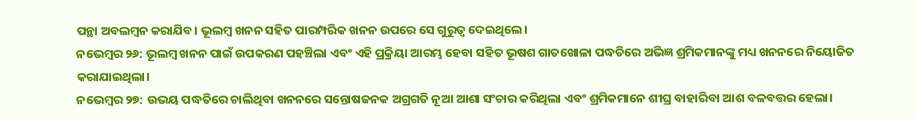ପନ୍ଥା ଅବଲମ୍ବନ କରାଯିବ। ଭୂଲମ୍ବ ଖନନ ସହିତ ପାରମ୍ପରିକ ଖନନ ଉପରେ ସେ ଗୁରୁତ୍ବ ଦେଇଥିଲେ।
ନଭେମ୍ବର ୨୬: ଭୂଲମ୍ବ ଖନନ ପାଇଁ ଉପକରଣ ପହଞ୍ଚିଲା ଏବଂ ଏହି ପ୍ରକ୍ରିୟା ଆରମ୍ଭ ହେବା ସହିତ ଭୂଷଶ ଗାତଖୋଳା ପଦ୍ଧତିରେ ଅଭିଜ୍ଞ ଶ୍ରମିକମାନଙ୍କୁ ମଧ୍ୟ ଖନନରେ ନିୟୋଜିତ କରାଯାଇଥିଲା।
ନଭେମ୍ବର ୨୭: ଉଭୟ ପଦ୍ଧତିରେ ଚାଲିଥିବା ଖନନରେ ସନ୍ତୋଷଜନକ ଅଗ୍ରଗତି ନୂଆ ଆଶା ସଂଚାର କରିଥିଲା ଏବଂ ଶ୍ରମିକମାନେ ଶୀଘ୍ର ବାହାରିବା ଆଶ ବଳବତ୍ତର ହେଲା।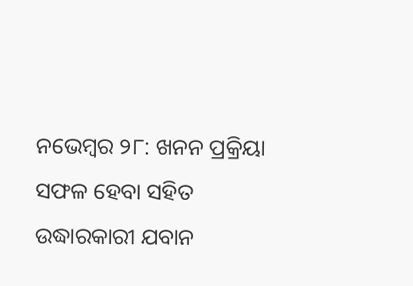ନଭେମ୍ବର ୨୮: ଖନନ ପ୍ରକ୍ରିୟା ସଫଳ ହେବା ସହିତ ଉଦ୍ଧାରକାରୀ ଯବାନ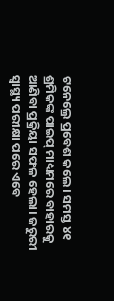ଟନେଲ୍ରେ ପ୍ରବେଶ କଲେ। ସମସ୍ତ ୪୧ ଶ୍ରମିକଙ୍କ ପାଇପ୍ ମାଧ୍ୟମରେ ବାହାରକୁ ଆଣିବା ପ୍ରକ୍ରିୟା ସଫଳ ହେଲା। ଜରୁରୀ ସ୍ବାସ୍ଥ୍ୟ ପରୀକ୍ଷା ପରେ ଏବେ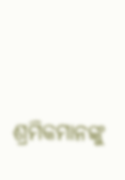ଶ୍ରମିକମାନଙ୍କୁ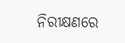ନିରୀକ୍ଷଣରେ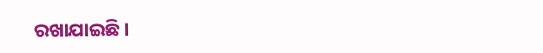ରଖାଯାଇଛି।